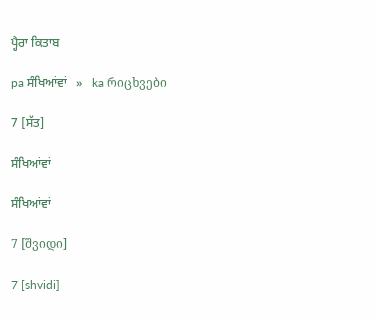ਪ੍ਹੈਰਾ ਕਿਤਾਬ

pa ਸੰਖਿਆਂਵਾਂ   »   ka რიცხვები

7 [ਸੱਤ]

ਸੰਖਿਆਂਵਾਂ

ਸੰਖਿਆਂਵਾਂ

7 [შვიდი]

7 [shvidi]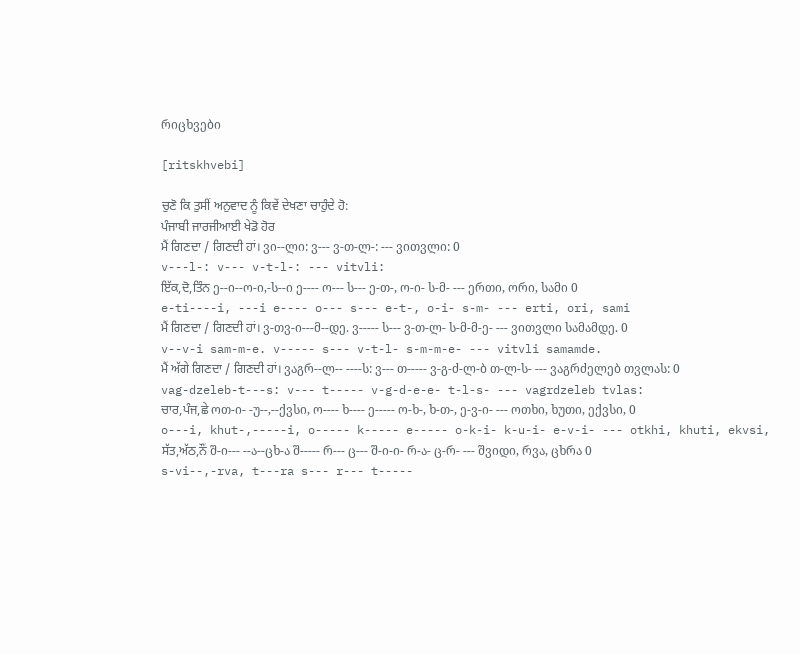რიცხვები

[ritskhvebi]

ਚੁਣੋ ਕਿ ਤੁਸੀਂ ਅਨੁਵਾਦ ਨੂੰ ਕਿਵੇਂ ਦੇਖਣਾ ਚਾਹੁੰਦੇ ਹੋ:
ਪੰਜਾਬੀ ਜਾਰਜੀਆਈ ਖੇਡੋ ਹੋਰ
ਮੈਂ ਗਿਣਦਾ / ਗਿਣਦੀ ਹਾਂ। ვი--ლი: ვ--- ვ-თ-ლ-: --- ვითვლი: 0
v---l-: v--- v-t-l-: --- vitvli:
ਇੱਕ,ਦੋ,ਤਿੰਨ ე--ი--ო-ი,-ს--ი ე---- ო--- ს--- ე-თ-, ო-ი- ს-მ- --- ერთი, ორი, სამი 0
e-ti----i, ---i e---- o--- s--- e-t-, o-i- s-m- --- erti, ori, sami
ਮੈਂ ਗਿਣਦਾ / ਗਿਣਦੀ ਹਾਂ। ვ-თვ-ი---მ--დე. ვ----- ს--- ვ-თ-ლ- ს-მ-მ-ე- --- ვითვლი სამამდე. 0
v--v-i sam-m-e. v----- s--- v-t-l- s-m-m-e- --- vitvli samamde.
ਮੈਂ ਅੱਗੇ ਗਿਣਦਾ / ਗਿਣਦੀ ਹਾਂ। ვაგრ--ლ-- ----ს: ვ--- თ----- ვ-გ-ძ-ლ-ბ თ-ლ-ს- --- ვაგრძელებ თვლას: 0
vag-dzeleb-t---s: v--- t----- v-g-d-e-e- t-l-s- --- vagrdzeleb tvlas:
ਚਾਰ,ਪੰਜ,ਛੇ ოთ-ი- -უ--,--ქვსი, ო---- ხ---- ე----- ო-ხ-, ხ-თ-, ე-ვ-ი- --- ოთხი, ხუთი, ექვსი, 0
o---i, khut-,-----i, o----- k----- e----- o-k-i- k-u-i- e-v-i- --- otkhi, khuti, ekvsi,
ਸੱਤ,ਅੱਠ,ਨੌਂ შ-ი--- --ა--ცხ-ა შ----- რ--- ც--- შ-ი-ი- რ-ა- ც-რ- --- შვიდი, რვა, ცხრა 0
s-vi--,-rva, t---ra s--- r--- t-----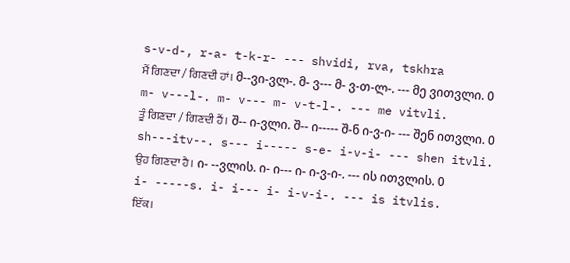s-v-d-, r-a- t-k-r- --- shvidi, rva, tskhra
ਮੈਂ ਗਿਣਦਾ / ਗਿਣਦੀ ਹਾਂ। მ--ვი-ვლ-. მ- ვ--- მ- ვ-თ-ლ-. --- მე ვითვლი. 0
m- v---l-. m- v--- m- v-t-l-. --- me vitvli.
ਤੂੰ ਗਿਣਦਾ / ਗਿਣਦੀ ਹੈਂ। შ-- ი-ვლი. შ-- ი----- შ-ნ ი-ვ-ი- --- შენ ითვლი. 0
sh---itv--. s--- i----- s-e- i-v-i- --- shen itvli.
ਉਹ ਗਿਣਦਾ ਹੈ। ი- --ვლის. ი- ი--- ი- ი-ვ-ი-. --- ის ითვლის. 0
i- -----s. i- i--- i- i-v-i-. --- is itvlis.
ਇੱਕ।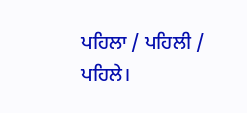ਪਹਿਲਾ / ਪਹਿਲੀ / ਪਹਿਲੇ।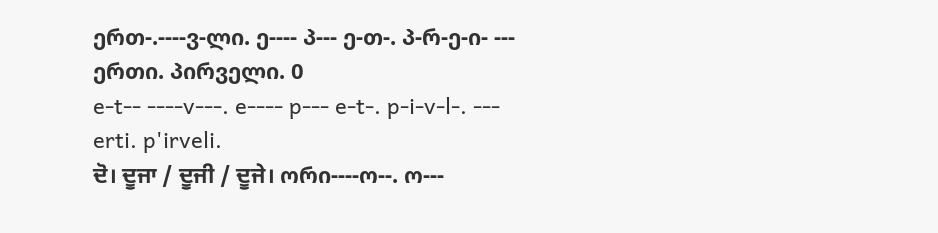ერთ-.----ვ-ლი. ე---- პ--- ე-თ-. პ-რ-ე-ი- --- ერთი. პირველი. 0
e-t-- ----v---. e---- p--- e-t-. p-i-v-l-. --- erti. p'irveli.
ਦੋ। ਦੂਜਾ / ਦੂਜੀ / ਦੂਜੇ। ორი----ო--. ო---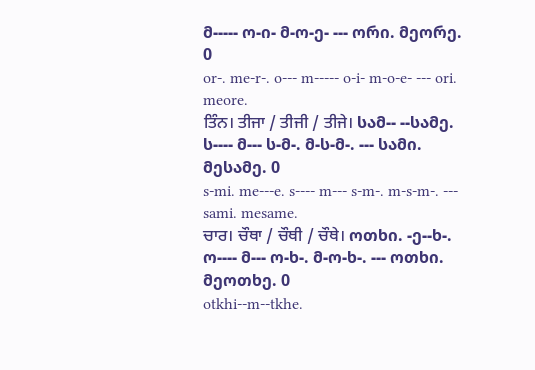მ----- ო-ი- მ-ო-ე- --- ორი. მეორე. 0
or-. me-r-. o--- m----- o-i- m-o-e- --- ori. meore.
ਤਿੰਨ। ਤੀਜਾ / ਤੀਜੀ / ਤੀਜੇ। სამ-- --სამე. ს---- მ--- ს-მ-. მ-ს-მ-. --- სამი. მესამე. 0
s-mi. me---e. s---- m--- s-m-. m-s-m-. --- sami. mesame.
ਚਾਰ। ਚੌਥਾ / ਚੌਥੀ / ਚੌਥੇ। ოთხი. -ე--ხ-. ო---- მ--- ო-ხ-. მ-ო-ხ-. --- ოთხი. მეოთხე. 0
otkhi--m--tkhe.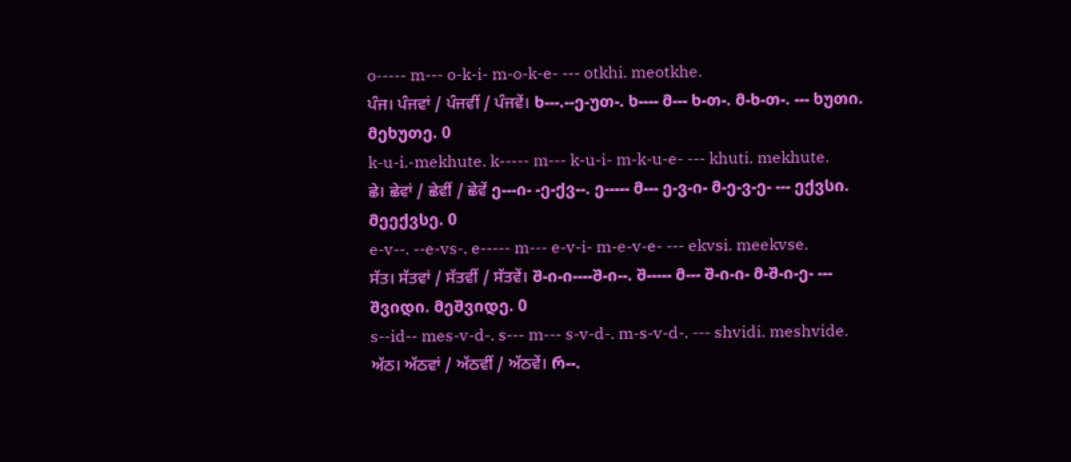o----- m--- o-k-i- m-o-k-e- --- otkhi. meotkhe.
ਪੰਜ। ਪੰਜਵਾਂ / ਪੰਜਵੀਂ / ਪੰਜਵੇਂ। ხ---.--ე-უთ-. ხ---- მ--- ხ-თ-. მ-ხ-თ-. --- ხუთი. მეხუთე. 0
k-u-i.-mekhute. k----- m--- k-u-i- m-k-u-e- --- khuti. mekhute.
ਛੇ। ਛੇਵਾਂ / ਛੇਵੀਂ / ਛੇਵੇਂ ე---ი- -ე-ქვ--. ე----- მ--- ე-ვ-ი- მ-ე-ვ-ე- --- ექვსი. მეექვსე. 0
e-v--. --e-vs-. e----- m--- e-v-i- m-e-v-e- --- ekvsi. meekvse.
ਸੱਤ। ਸੱਤਵਾਂ / ਸੱਤਵੀਂ / ਸੱਤਵੇਂ। შ-ი-ი----შ-ი--. შ----- მ--- შ-ი-ი- მ-შ-ი-ე- --- შვიდი. მეშვიდე. 0
s--id-- mes-v-d-. s--- m--- s-v-d-. m-s-v-d-. --- shvidi. meshvide.
ਅੱਠ। ਅੱਠਵਾਂ / ਅੱਠਵੀਂ / ਅੱਠਵੇਂ। რ--.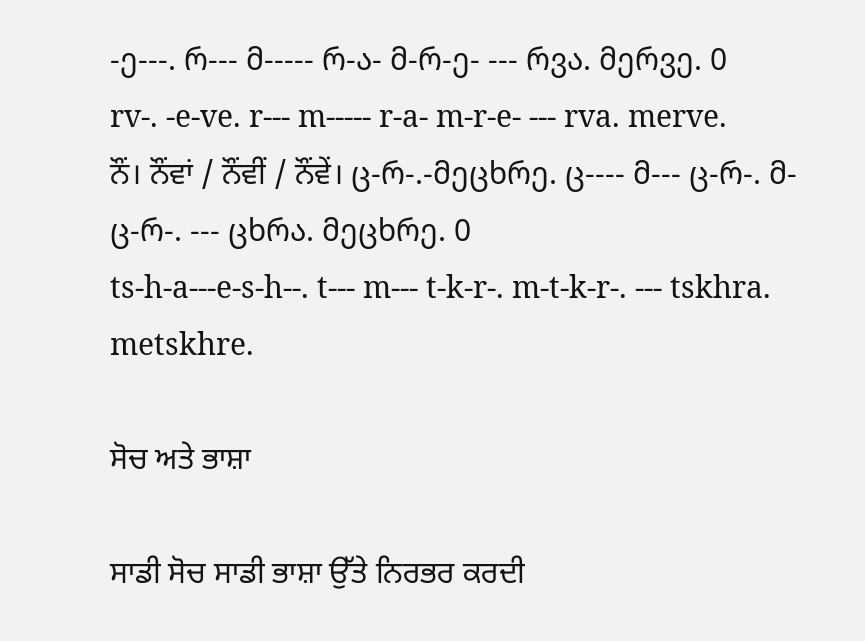-ე---. რ--- მ----- რ-ა- მ-რ-ე- --- რვა. მერვე. 0
rv-. -e-ve. r--- m----- r-a- m-r-e- --- rva. merve.
ਨੌਂ। ਨੌਂਵਾਂ / ਨੌਂਵੀਂ / ਨੌਂਵੇਂ। ც-რ-.-მეცხრე. ც---- მ--- ც-რ-. მ-ც-რ-. --- ცხრა. მეცხრე. 0
ts-h-a---e-s-h--. t--- m--- t-k-r-. m-t-k-r-. --- tskhra. metskhre.

ਸੋਚ ਅਤੇ ਭਾਸ਼ਾ

ਸਾਡੀ ਸੋਚ ਸਾਡੀ ਭਾਸ਼ਾ ਉੱਤੇ ਨਿਰਭਰ ਕਰਦੀ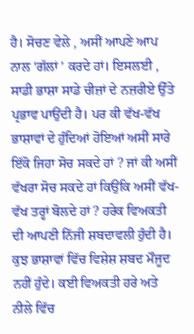ਹੈ। ਸੋਚਣ ਵੇਲੇ , ਅਸੀਂ ਆਪਣੇ ਆਪ ਨਾਲ ‘ਗੱਲਾਂ ’ ਕਰਦੇ ਹਾਂ। ਇਸਲਈ , ਸਾਡੀ ਭਾਸ਼ਾ ਸਾਡੇ ਚੀਜ਼ਾਂ ਦੇ ਨਜ਼ਰੀਏ ਉੱਤੇ ਪ੍ਰਭਾਵ ਪਾਉਂਦੀ ਹੈ। ਪਰ ਕੀ ਵੱਖ-ਵੱਖ ਭਾਸ਼ਾਵਾਂ ਦੇ ਹੁੰਦਿਆਂ ਹੋਇਆਂ ਅਸੀਂ ਸਾਰੇ ਇੱਕੋ ਜਿਹਾ ਸੋਚ ਸਕਦੇ ਹਾਂ ? ਜਾਂ ਕੀ ਅਸੀਂ ਵੱਖਰਾ ਸੋਚ ਸਕਦੇ ਹਾਂ ਕਿਉਂਕਿ ਅਸੀਂ ਵੱਖ-ਵੱਖ ਤਰ੍ਹਾਂ ਬੋਲਦੇ ਹਾਂ ? ਹਰੇਕ ਵਿਅਕਤੀ ਦੀ ਆਪਣੀ ਨਿੱਜੀ ਸ਼ਬਦਾਵਲੀ ਹੁੰਦੀ ਹੈ। ਕੁਝ ਭਾਸ਼ਾਵਾਂ ਵਿੱਚ ਵਿਸ਼ੇਸ਼ ਸ਼ਬਦ ਮੌਜੂਦ ਨਹੀਂ ਹੁੰਦੇ। ਕਈ ਵਿਅਕਤੀ ਹਰੇ ਅਤੇ ਨੀਲੇ ਵਿੱਚ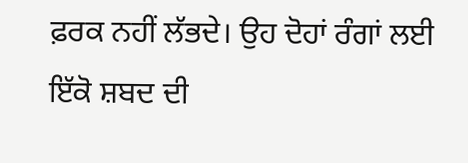ਫ਼ਰਕ ਨਹੀਂ ਲੱਭਦੇ। ਉਹ ਦੋਹਾਂ ਰੰਗਾਂ ਲਈ ਇੱਕੋ ਸ਼ਬਦ ਦੀ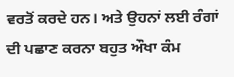ਵਰਤੋਂ ਕਰਦੇ ਹਨ। ਅਤੇ ਉਹਨਾਂ ਲਈ ਰੰਗਾਂ ਦੀ ਪਛਾਣ ਕਰਨਾ ਬਹੁਤ ਔਖਾ ਕੰਮ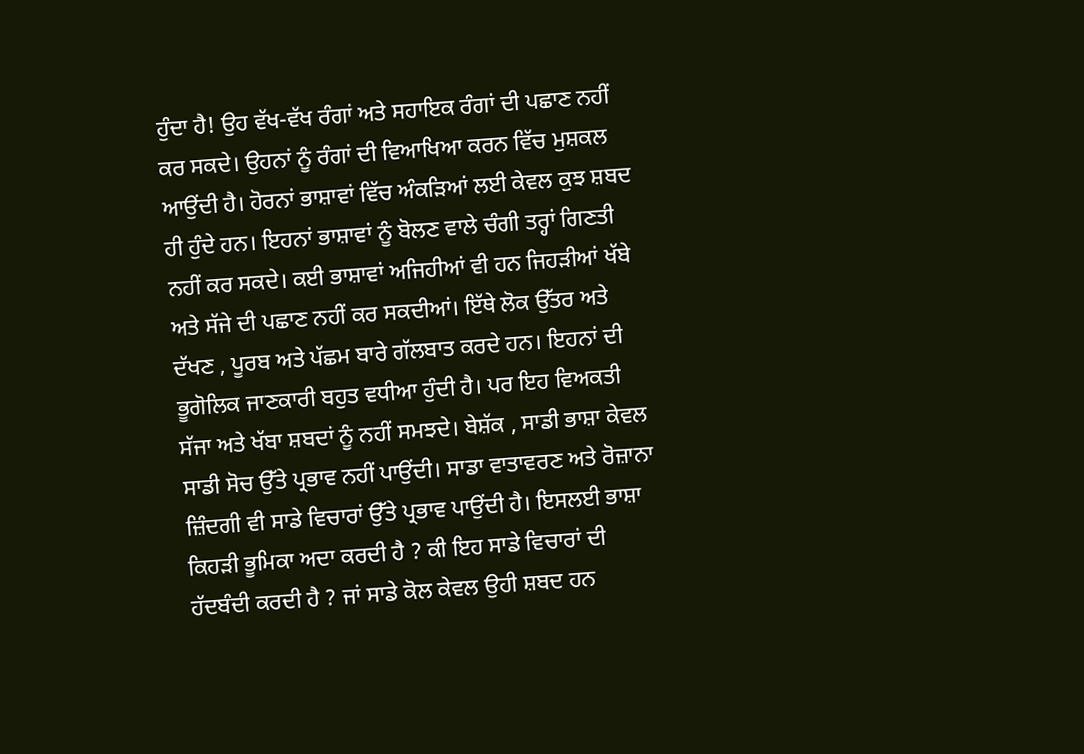ਹੁੰਦਾ ਹੈ! ਉਹ ਵੱਖ-ਵੱਖ ਰੰਗਾਂ ਅਤੇ ਸਹਾਇਕ ਰੰਗਾਂ ਦੀ ਪਛਾਣ ਨਹੀਂ ਕਰ ਸਕਦੇ। ਉਹਨਾਂ ਨੂੰ ਰੰਗਾਂ ਦੀ ਵਿਆਖਿਆ ਕਰਨ ਵਿੱਚ ਮੁਸ਼ਕਲ ਆਉਂਦੀ ਹੈ। ਹੋਰਨਾਂ ਭਾਸ਼ਾਵਾਂ ਵਿੱਚ ਅੰਕੜਿਆਂ ਲਈ ਕੇਵਲ ਕੁਝ ਸ਼ਬਦ ਹੀ ਹੁੰਦੇ ਹਨ। ਇਹਨਾਂ ਭਾਸ਼ਾਵਾਂ ਨੂੰ ਬੋਲਣ ਵਾਲੇ ਚੰਗੀ ਤਰ੍ਹਾਂ ਗਿਣਤੀ ਨਹੀਂ ਕਰ ਸਕਦੇ। ਕਈ ਭਾਸ਼ਾਵਾਂ ਅਜਿਹੀਆਂ ਵੀ ਹਨ ਜਿਹੜੀਆਂ ਖੱਬੇ ਅਤੇ ਸੱਜੇ ਦੀ ਪਛਾਣ ਨਹੀਂ ਕਰ ਸਕਦੀਆਂ। ਇੱਥੇ ਲੋਕ ਉੱਤਰ ਅਤੇ ਦੱਖਣ , ਪੂਰਬ ਅਤੇ ਪੱਛਮ ਬਾਰੇ ਗੱਲਬਾਤ ਕਰਦੇ ਹਨ। ਇਹਨਾਂ ਦੀ ਭੂਗੋਲਿਕ ਜਾਣਕਾਰੀ ਬਹੁਤ ਵਧੀਆ ਹੁੰਦੀ ਹੈ। ਪਰ ਇਹ ਵਿਅਕਤੀ ਸੱਜਾ ਅਤੇ ਖੱਬਾ ਸ਼ਬਦਾਂ ਨੂੰ ਨਹੀਂ ਸਮਝਦੇ। ਬੇਸ਼ੱਕ , ਸਾਡੀ ਭਾਸ਼ਾ ਕੇਵਲ ਸਾਡੀ ਸੋਚ ਉੱਤੇ ਪ੍ਰਭਾਵ ਨਹੀਂ ਪਾਉਂਦੀ। ਸਾਡਾ ਵਾਤਾਵਰਣ ਅਤੇ ਰੋਜ਼ਾਨਾ ਜ਼ਿੰਦਗੀ ਵੀ ਸਾਡੇ ਵਿਚਾਰਾਂ ਉੱਤੇ ਪ੍ਰਭਾਵ ਪਾਉਂਦੀ ਹੈ। ਇਸਲਈ ਭਾਸ਼ਾ ਕਿਹੜੀ ਭੂਮਿਕਾ ਅਦਾ ਕਰਦੀ ਹੈ ? ਕੀ ਇਹ ਸਾਡੇ ਵਿਚਾਰਾਂ ਦੀ ਹੱਦਬੰਦੀ ਕਰਦੀ ਹੈ ? ਜਾਂ ਸਾਡੇ ਕੋਲ ਕੇਵਲ ਉਹੀ ਸ਼ਬਦ ਹਨ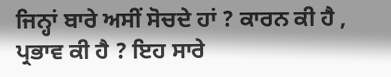ਜਿਨ੍ਹਾਂ ਬਾਰੇ ਅਸੀਂ ਸੋਚਦੇ ਹਾਂ ? ਕਾਰਨ ਕੀ ਹੈ , ਪ੍ਰਭਾਵ ਕੀ ਹੈ ? ਇਹ ਸਾਰੇ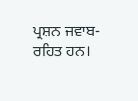ਪ੍ਰਸ਼ਨ ਜਵਾਬ-ਰਹਿਤ ਹਨ।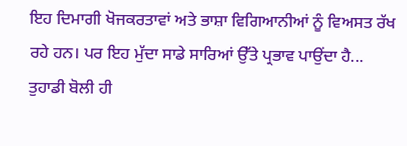ਇਹ ਦਿਮਾਗੀ ਖੋਜਕਰਤਾਵਾਂ ਅਤੇ ਭਾਸ਼ਾ ਵਿਗਿਆਨੀਆਂ ਨੂੰ ਵਿਅਸਤ ਰੱਖ ਰਹੇ ਹਨ। ਪਰ ਇਹ ਮੁੱਦਾ ਸਾਡੇ ਸਾਰਿਆਂ ਉੱਤੇ ਪ੍ਰਭਾਵ ਪਾਉਂਦਾ ਹੈ... ਤੁਹਾਡੀ ਬੋਲੀ ਹੀ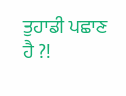ਤੁਹਾਡੀ ਪਛਾਣ ਹੈ ?!